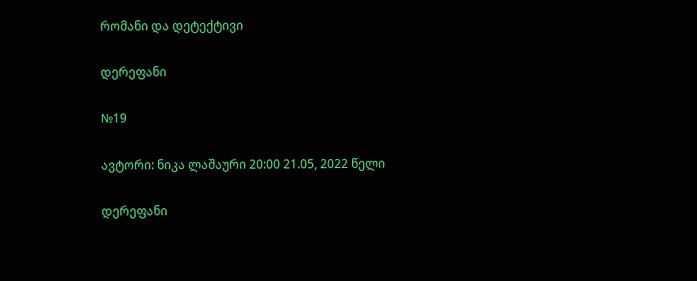რომანი და დეტექტივი

დერეფანი

№19

ავტორი: ნიკა ლაშაური 20:00 21.05, 2022 წელი

დერეფანი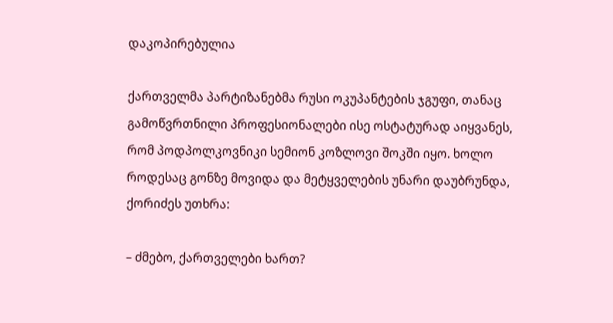დაკოპირებულია

ქართველმა პარტიზანებმა რუსი ოკუპანტების ჯგუფი, თანაც გამოწვრთნილი პროფესიონალები ისე ოსტატურად აიყვანეს, რომ პოდპოლკოვნიკი სემიონ კოზლოვი შოკში იყო. ხოლო როდესაც გონზე მოვიდა და მეტყველების უნარი დაუბრუნდა, ქორიძეს უთხრა:

– ძმებო, ქართველები ხართ?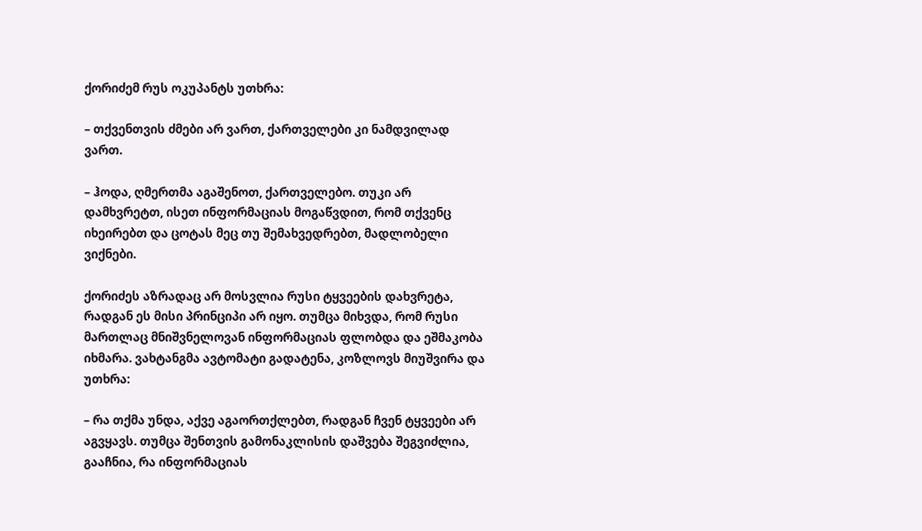ქორიძემ რუს ოკუპანტს უთხრა:

– თქვენთვის ძმები არ ვართ, ქართველები კი ნამდვილად ვართ.

– ჰოდა, ღმერთმა აგაშენოთ, ქართველებო. თუკი არ დამხვრეტთ, ისეთ ინფორმაციას მოგაწვდით, რომ თქვენც იხეირებთ და ცოტას მეც თუ შემახვედრებთ, მადლობელი ვიქნები.

ქორიძეს აზრადაც არ მოსვლია რუსი ტყვეების დახვრეტა, რადგან ეს მისი პრინციპი არ იყო. თუმცა მიხვდა, რომ რუსი მართლაც მნიშვნელოვან ინფორმაციას ფლობდა და ეშმაკობა იხმარა. ვახტანგმა ავტომატი გადატენა, კოზლოვს მიუშვირა და უთხრა:

– რა თქმა უნდა, აქვე აგაორთქლებთ, რადგან ჩვენ ტყვეები არ აგვყავს. თუმცა შენთვის გამონაკლისის დაშვება შეგვიძლია, გააჩნია, რა ინფორმაციას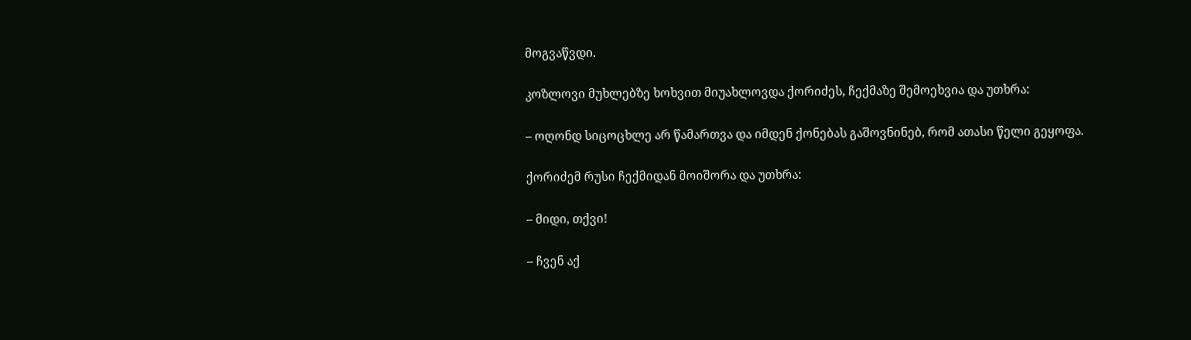მოგვაწვდი.

კოზლოვი მუხლებზე ხოხვით მიუახლოვდა ქორიძეს, ჩექმაზე შემოეხვია და უთხრა:

– ოღონდ სიცოცხლე არ წამართვა და იმდენ ქონებას გაშოვნინებ, რომ ათასი წელი გეყოფა.

ქორიძემ რუსი ჩექმიდან მოიშორა და უთხრა:

– მიდი, თქვი!

– ჩვენ აქ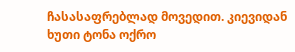ჩასასაფრებლად მოვედით. კიევიდან ხუთი ტონა ოქრო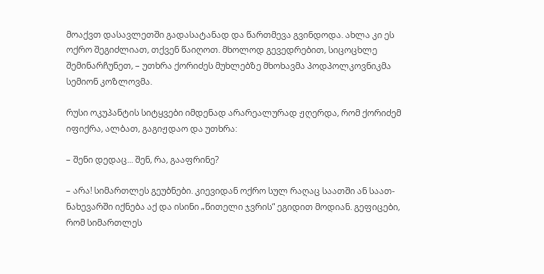მოაქვთ დასავლეთში გადასატანად და წართმევა გვინდოდა. ახლა კი ეს ოქრო შეგიძლიათ, თქვენ წაიღოთ. მხოლოდ გევედრებით, სიცოცხლე შემინარჩუნეთ, – უთხრა ქორიძეს მუხლებზე მხოხავმა პოდპოლკოვნიკმა სემიონ კოზლოვმა.

რუსი ოკუპანტის სიტყვები იმდენად არარეალურად ჟღერდა, რომ ქორიძემ იფიქრა, ალბათ, გაგიჟდაო და უთხრა:

– შენი დედაც... შენ, რა, გააფრინე?

– არა! სიმართლეს გეუბნები. კიევიდან ოქრო სულ რაღაც საათში ან საათ-ნახევარში იქნება აქ და ისინი „წითელი ჯვრის“ ეგიდით მოდიან. გეფიცები, რომ სიმართლეს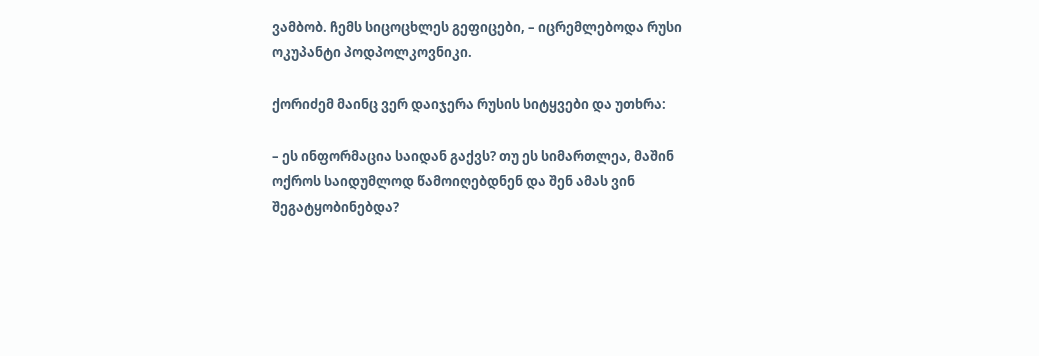ვამბობ. ჩემს სიცოცხლეს გეფიცები, – იცრემლებოდა რუსი ოკუპანტი პოდპოლკოვნიკი.

ქორიძემ მაინც ვერ დაიჯერა რუსის სიტყვები და უთხრა:

– ეს ინფორმაცია საიდან გაქვს? თუ ეს სიმართლეა, მაშინ ოქროს საიდუმლოდ წამოიღებდნენ და შენ ამას ვინ შეგატყობინებდა?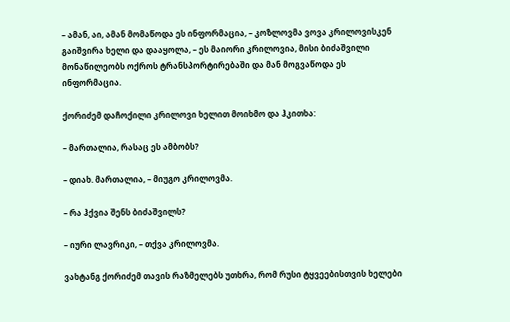– ამან, აი, ამან მომაწოდა ეს ინფორმაცია, – კოზლოვმა ვოვა კრილოვისკენ გაიშვირა ხელი და დააყოლა, – ეს მაიორი კრილოვია, მისი ბიძაშვილი მონაწილეობს ოქროს ტრანსპორტირებაში და მან მოგვაწოდა ეს ინფორმაცია.

ქორიძემ დაჩოქილი კრილოვი ხელით მოიხმო და ჰკითხა:

– მართალია, რასაც ეს ამბობს?

– დიახ. მართალია, – მიუგო კრილოვმა.

– რა ჰქვია შენს ბიძაშვილს?

– იური ლავრიკი, – თქვა კრილოვმა.

ვახტანგ ქორიძემ თავის რაზმელებს უთხრა, რომ რუსი ტყვეებისთვის ხელები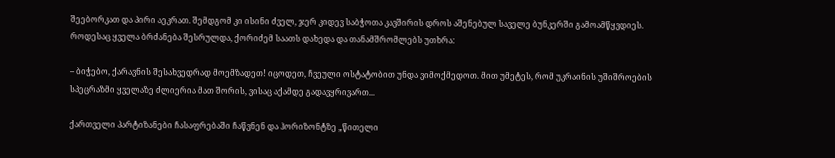შეებორკათ და პირი აეკრათ. შემდგომ კი ისინი ძველ, ჯერ კიდევ საბჭოთა კავშირის დროს აშენებულ საველე ბუნკერში გამოამწყვდიეს. როდესაც ყველა ბრძანება შესრულდა, ქორიძემ საათს დახედა და თანამშრომლებს უთხრა:

– ბიჭებო, ქარავნის შესახვედრად მოემზადეთ! იცოდეთ, ჩვეული ოსტატობით უნდა ვიმოქმედოთ. მით უმეტეს, რომ უკრაინის უშიშროების სპეცრაზმი ყველაზე ძლიერია მათ შორის, ვისაც აქამდე გადავყრივართ...

ქართველი პარტიზანები ჩასაფრებაში ჩაწვნენ და ჰორიზონტზე „წითელი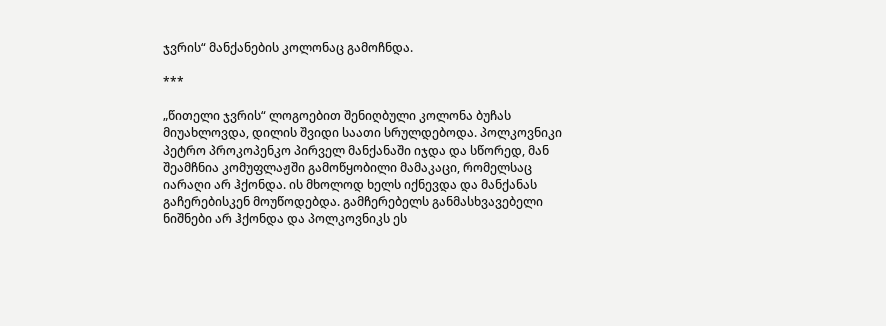ჯვრის“ მანქანების კოლონაც გამოჩნდა.

***

„წითელი ჯვრის“ ლოგოებით შენიღბული კოლონა ბუჩას მიუახლოვდა, დილის შვიდი საათი სრულდებოდა. პოლკოვნიკი პეტრო პროკოპენკო პირველ მანქანაში იჯდა და სწორედ, მან შეამჩნია კომუფლაჟში გამოწყობილი მამაკაცი, რომელსაც იარაღი არ ჰქონდა. ის მხოლოდ ხელს იქნევდა და მანქანას გაჩერებისკენ მოუწოდებდა. გამჩერებელს განმასხვავებელი ნიშნები არ ჰქონდა და პოლკოვნიკს ეს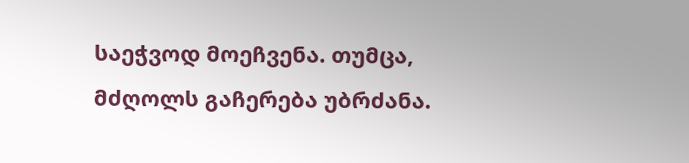საეჭვოდ მოეჩვენა. თუმცა, მძღოლს გაჩერება უბრძანა.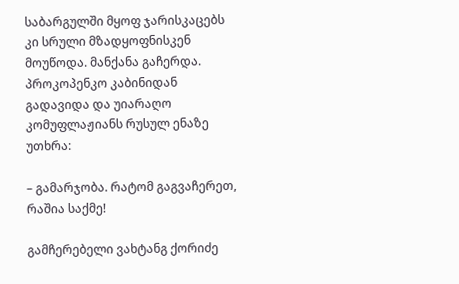საბარგულში მყოფ ჯარისკაცებს კი სრული მზადყოფნისკენ მოუწოდა. მანქანა გაჩერდა. პროკოპენკო კაბინიდან გადავიდა და უიარაღო კომუფლაჟიანს რუსულ ენაზე უთხრა:

– გამარჯობა. რატომ გაგვაჩერეთ, რაშია საქმე!

გამჩერებელი ვახტანგ ქორიძე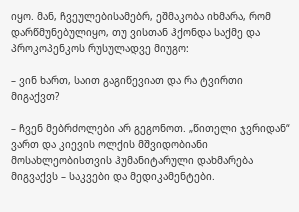იყო. მან, ჩვეულებისამებრ, ეშმაკობა იხმარა, რომ დარწმუნებულიყო, თუ ვისთან ჰქონდა საქმე და პროკოპენკოს რუსულადვე მიუგო:

– ვინ ხართ, საით გაგიწევიათ და რა ტვირთი მიგაქვთ?

– ჩვენ მებრძოლები არ გეგონოთ. „წითელი ჯვრიდან“ ვართ და კიევის ოლქის მშვიდობიანი მოსახლეობისთვის ჰუმანიტარული დახმარება მიგვაქვს – საკვები და მედიკამენტები.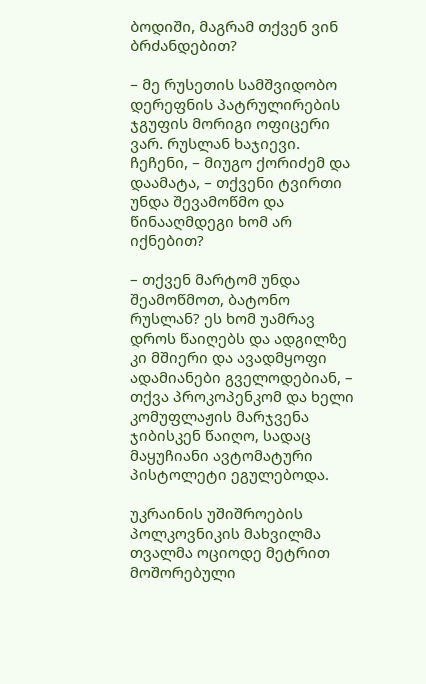ბოდიში, მაგრამ თქვენ ვინ ბრძანდებით?

– მე რუსეთის სამშვიდობო დერეფნის პატრულირების ჯგუფის მორიგი ოფიცერი ვარ. რუსლან ხაჯიევი. ჩეჩენი, – მიუგო ქორიძემ და დაამატა, – თქვენი ტვირთი უნდა შევამოწმო და წინააღმდეგი ხომ არ იქნებით?

– თქვენ მარტომ უნდა შეამოწმოთ, ბატონო რუსლან? ეს ხომ უამრავ დროს წაიღებს და ადგილზე კი მშიერი და ავადმყოფი ადამიანები გველოდებიან, – თქვა პროკოპენკომ და ხელი კომუფლაჟის მარჯვენა ჯიბისკენ წაიღო, სადაც მაყუჩიანი ავტომატური პისტოლეტი ეგულებოდა.

უკრაინის უშიშროების პოლკოვნიკის მახვილმა თვალმა ოციოდე მეტრით მოშორებული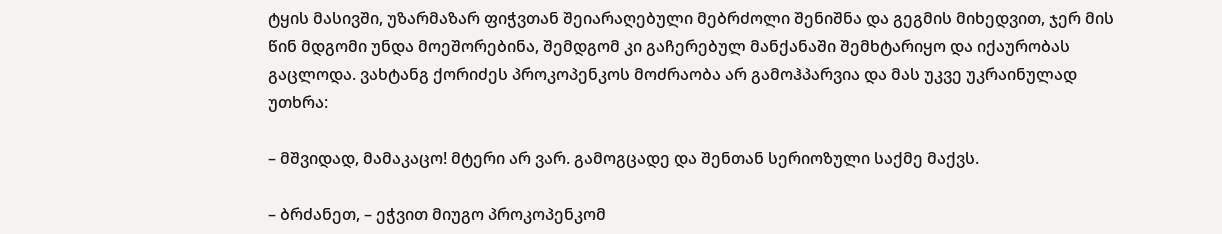ტყის მასივში, უზარმაზარ ფიჭვთან შეიარაღებული მებრძოლი შენიშნა და გეგმის მიხედვით, ჯერ მის წინ მდგომი უნდა მოეშორებინა, შემდგომ კი გაჩერებულ მანქანაში შემხტარიყო და იქაურობას გაცლოდა. ვახტანგ ქორიძეს პროკოპენკოს მოძრაობა არ გამოჰპარვია და მას უკვე უკრაინულად უთხრა:

– მშვიდად, მამაკაცო! მტერი არ ვარ. გამოგცადე და შენთან სერიოზული საქმე მაქვს.

– ბრძანეთ, – ეჭვით მიუგო პროკოპენკომ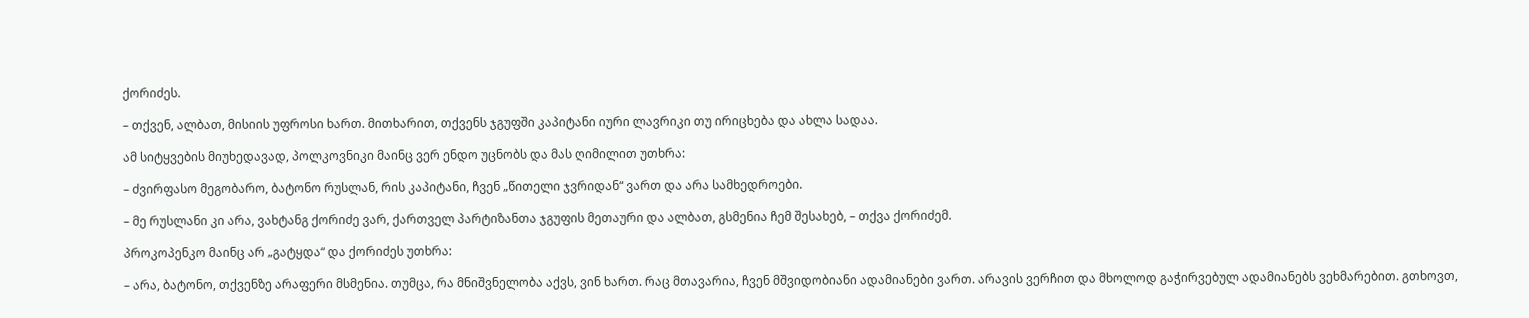ქორიძეს.

– თქვენ, ალბათ, მისიის უფროსი ხართ. მითხარით, თქვენს ჯგუფში კაპიტანი იური ლავრიკი თუ ირიცხება და ახლა სადაა.

ამ სიტყვების მიუხედავად, პოლკოვნიკი მაინც ვერ ენდო უცნობს და მას ღიმილით უთხრა:

– ძვირფასო მეგობარო, ბატონო რუსლან, რის კაპიტანი, ჩვენ „წითელი ჯვრიდან“ ვართ და არა სამხედროები.

– მე რუსლანი კი არა, ვახტანგ ქორიძე ვარ, ქართველ პარტიზანთა ჯგუფის მეთაური და ალბათ, გსმენია ჩემ შესახებ, – თქვა ქორიძემ.

პროკოპენკო მაინც არ „გატყდა“ და ქორიძეს უთხრა:

– არა, ბატონო, თქვენზე არაფერი მსმენია. თუმცა, რა მნიშვნელობა აქვს, ვინ ხართ. რაც მთავარია, ჩვენ მშვიდობიანი ადამიანები ვართ. არავის ვერჩით და მხოლოდ გაჭირვებულ ადამიანებს ვეხმარებით. გთხოვთ,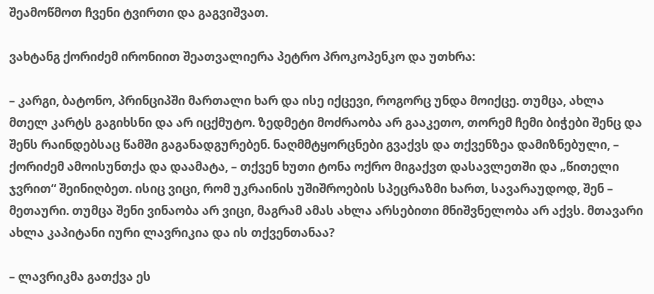შეამოწმოთ ჩვენი ტვირთი და გაგვიშვათ.

ვახტანგ ქორიძემ ირონიით შეათვალიერა პეტრო პროკოპენკო და უთხრა:

– კარგი, ბატონო, პრინციპში მართალი ხარ და ისე იქცევი, როგორც უნდა მოიქცე. თუმცა, ახლა მთელ კარტს გაგიხსნი და არ იცქმუტო. ზედმეტი მოძრაობა არ გააკეთო, თორემ ჩემი ბიჭები შენც და შენს რაინდებსაც წამში გაგანადგურებენ. ნაღმმტყორცნები გვაქვს და თქვენზეა დამიზნებული, – ქორიძემ ამოისუნთქა და დაამატა, – თქვენ ხუთი ტონა ოქრო მიგაქვთ დასავლეთში და „წითელი ჯვრით“ შეინიღბეთ. ისიც ვიცი, რომ უკრაინის უშიშროების სპეცრაზმი ხართ, სავარაუდოდ, შენ – მეთაური. თუმცა შენი ვინაობა არ ვიცი, მაგრამ ამას ახლა არსებითი მნიშვნელობა არ აქვს. მთავარი ახლა კაპიტანი იური ლავრიკია და ის თქვენთანაა?

– ლავრიკმა გათქვა ეს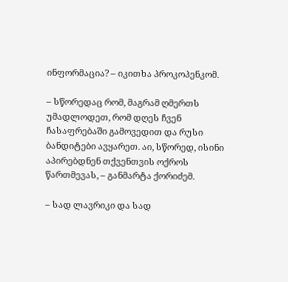ინფორმაცია? – იკითხა პროკოპენკომ.

– სწორედაც რომ, მაგრამ ღმერთს უმადლოდეთ, რომ დღეს ჩვენ ჩასაფრებაში გამოვედით და რუსი ბანდიტები ავყარეთ. აი, სწორედ, ისინი აპირებდნენ თქვენთვის ოქროს წართმევას, – განმარტა ქორიძემ.

– სად ლავრიკი და სად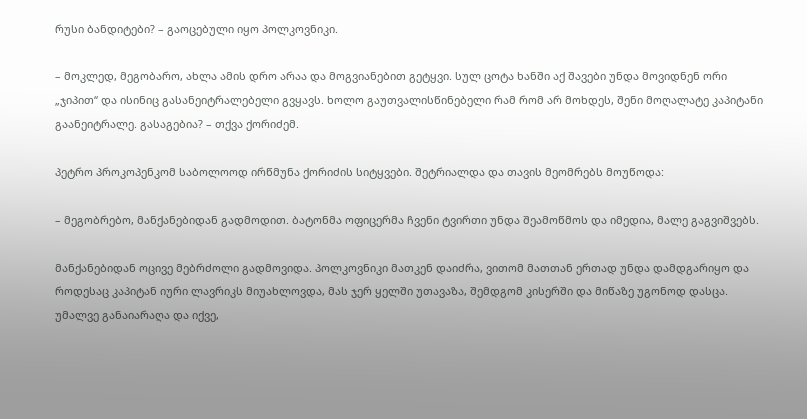რუსი ბანდიტები? – გაოცებული იყო პოლკოვნიკი.

– მოკლედ, მეგობარო, ახლა ამის დრო არაა და მოგვიანებით გეტყვი. სულ ცოტა ხანში აქ შავები უნდა მოვიდნენ ორი „ჯიპით“ და ისინიც გასანეიტრალებელი გვყავს. ხოლო გაუთვალისწინებელი რამ რომ არ მოხდეს, შენი მოღალატე კაპიტანი გაანეიტრალე. გასაგებია? – თქვა ქორიძემ.

პეტრო პროკოპენკომ საბოლოოდ ირწმუნა ქორიძის სიტყვები. შეტრიალდა და თავის მეომრებს მოუწოდა:

– მეგობრებო, მანქანებიდან გადმოდით. ბატონმა ოფიცერმა ჩვენი ტვირთი უნდა შეამოწმოს და იმედია, მალე გაგვიშვებს.

მანქანებიდან ოცივე მებრძოლი გადმოვიდა. პოლკოვნიკი მათკენ დაიძრა, ვითომ მათთან ერთად უნდა დამდგარიყო და როდესაც კაპიტან იური ლავრიკს მიუახლოვდა, მას ჯერ ყელში უთავაზა, შემდგომ კისერში და მიწაზე უგონოდ დასცა. უმალვე განაიარაღა და იქვე,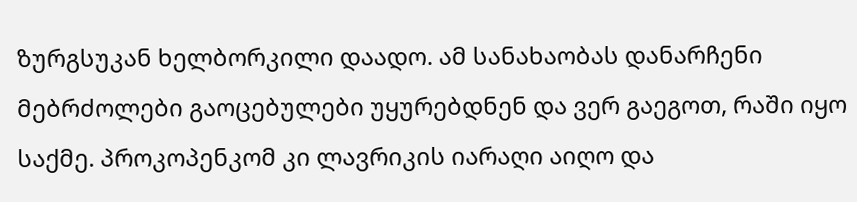ზურგსუკან ხელბორკილი დაადო. ამ სანახაობას დანარჩენი მებრძოლები გაოცებულები უყურებდნენ და ვერ გაეგოთ, რაში იყო საქმე. პროკოპენკომ კი ლავრიკის იარაღი აიღო და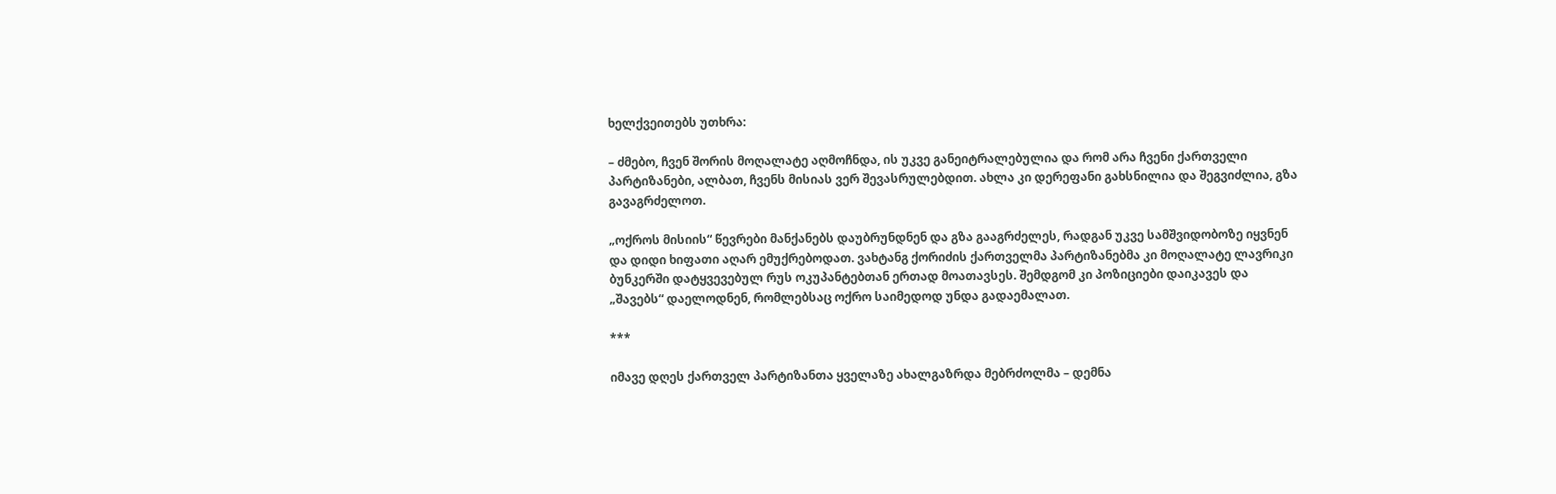ხელქვეითებს უთხრა:

– ძმებო, ჩვენ შორის მოღალატე აღმოჩნდა, ის უკვე განეიტრალებულია და რომ არა ჩვენი ქართველი პარტიზანები, ალბათ, ჩვენს მისიას ვერ შევასრულებდით. ახლა კი დერეფანი გახსნილია და შეგვიძლია, გზა გავაგრძელოთ.

„ოქროს მისიის“ წევრები მანქანებს დაუბრუნდნენ და გზა გააგრძელეს, რადგან უკვე სამშვიდობოზე იყვნენ და დიდი ხიფათი აღარ ემუქრებოდათ. ვახტანგ ქორიძის ქართველმა პარტიზანებმა კი მოღალატე ლავრიკი ბუნკერში დატყვევებულ რუს ოკუპანტებთან ერთად მოათავსეს. შემდგომ კი პოზიციები დაიკავეს და „შავებს“ დაელოდნენ, რომლებსაც ოქრო საიმედოდ უნდა გადაემალათ.

***

იმავე დღეს ქართველ პარტიზანთა ყველაზე ახალგაზრდა მებრძოლმა – დემნა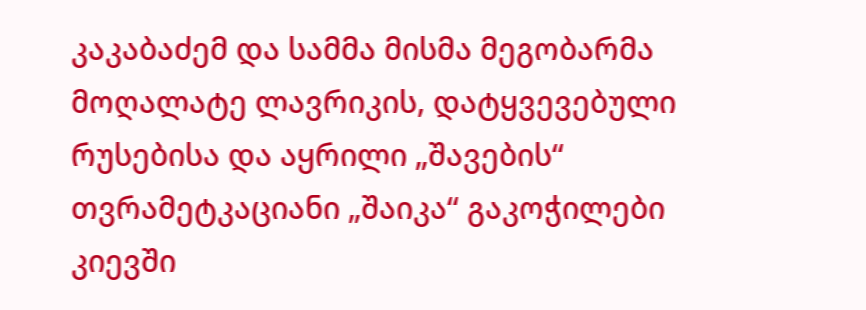კაკაბაძემ და სამმა მისმა მეგობარმა მოღალატე ლავრიკის, დატყვევებული რუსებისა და აყრილი „შავების“ თვრამეტკაციანი „შაიკა“ გაკოჭილები კიევში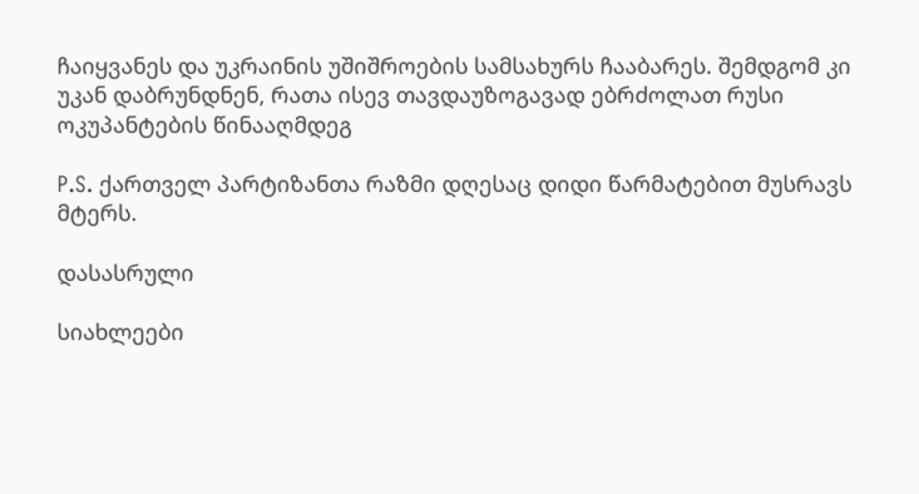ჩაიყვანეს და უკრაინის უშიშროების სამსახურს ჩააბარეს. შემდგომ კი უკან დაბრუნდნენ, რათა ისევ თავდაუზოგავად ებრძოლათ რუსი ოკუპანტების წინააღმდეგ

P.S. ქართველ პარტიზანთა რაზმი დღესაც დიდი წარმატებით მუსრავს მტერს.

დასასრული

სიახლეები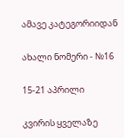ამავე კატეგორიიდან

ახალი ნომერი - №16

15-21 აპრილი

კვირის ყველაზე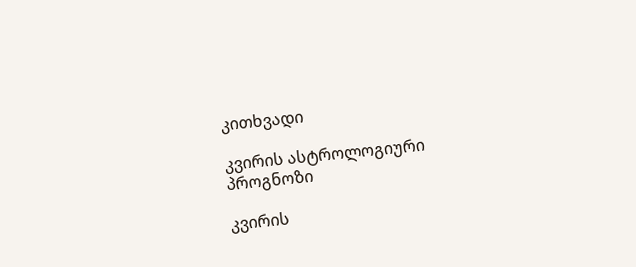კითხვადი

კვირის ასტროლოგიური
პროგნოზი

კვირის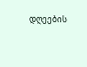დღეების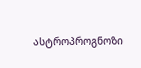ასტროპროგნოზი